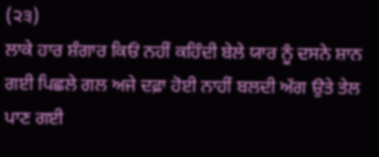(੨੩)
ਲਾਕੇ ਹਾਰ ਸ਼ੰਗਾਰ ਕਿਓਂ ਨਹੀਂ ਕਹਿੰਦੀ ਬੇਲੇ ਯਾਰ ਨੂੰ ਦਸਨੇ ਸ਼ਾਨ ਗਈ ਪਿਛਲੇ ਗਲ ਅਜੇ ਦਫ਼ਾ ਹੋਈ ਨਾਹੀਂ ਬਲਦੀ ਅੱਗ ਉਤੇ ਤੇਲ ਪਾਣ ਗਈ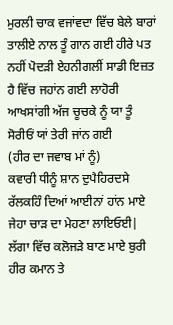ਮੁਰਲੀ ਚਾਕ ਵਜਾਂਵਦਾ ਵਿੱਚ ਬੇਲੇ ਬਾਰਾਂ ਤਾਲੀਏ ਨਾਲ ਤੂੰ ਗਾਨ ਗਈ ਹੀਰੇ ਪਤ ਨਹੀਂ ਪੋਦੜੀ ਏਹਨੀਗਲੀਂ ਸਾਡੀ ਇਜ਼ਤ ਹੈ ਵਿੱਚ ਜਹਾਂਨ ਗਈ ਲਾਹੋਰੀ ਆਖਸਾਂਗੀ ਅੱਜ ਚੂਚਕੇ ਨੂੰ ਯਾ ਤੂੰ ਸੋਰੀਓਂ ਯਾਂ ਤੇਰੀ ਜਾਂਨ ਗਈ
(ਹੀਰ ਦਾ ਜਵਾਬ ਮਾਂ ਨੂੰ)
ਕਵਾਰੀ ਧੀਨੂੰ ਸ਼ਾਨ ਦੁਪੈਹਿਰਦਸੇ ਰੱਲਕਹਿੰ ਦਿਆਂ ਆਈਨਾਂ ਹਾਂਨ ਮਾਏ ਜੇਹਾ ਚਾੜ ਦਾ ਮੇਹਣਾ ਲਾਇਓਈ| ਲੱਗਾ ਵਿੱਚ ਕਲੋਜੜੇ ਬਾਣ ਮਾਏ ਬੁਰੀ ਹੀਰ ਕਮਾਨ ਤੇ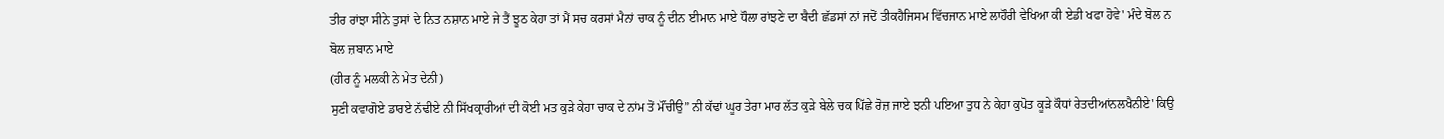ਤੀਰ ਰਾਂਝਾ ਸੀਨੇ ਤੁਸਾਂ ਦੇ ਨਿਤ ਨਸ਼ਾਨ ਮਾਏ ਜੇ ਤੈਂ ਝੂਠ ਕੇਹਾ ਤਾਂ ਮੈਂ ਸਚ ਕਰਸਾਂ ਮੈਨਾਂ ਚਾਕ ਨੂੰ ਦੀਨ ਈਮਾਨ ਮਾਏ ਧੌਲਾ ਰਾਂਝਣੇ ਦਾ ਬੈਦੀ ਛੱਡਸਾਂ ਨਾਂ ਜਦੋਂ ਤੀਕਹੈਜਿਸਮ ਵਿੱਚਜਾਨ ਮਾਏ ਲਾਹੌਰੀ ਵੇਖਿਆ ਕੀ ਏਡੀ ਖਫਾ ਹੋਵੇ' ਮੰਦੇ ਬੋਲ ਨ ਬੋਲ ਜ਼ਬਾਨ ਮਾਏ
(ਹੀਰ ਨੂੰ ਮਲਕੀ ਨੇ ਮੇਤ ਦੇਨੀ)
ਸੁਣੀ ਕਵਾਗੋਏ ਡਾਰਏ ਨੱਢੀਏ ਨੀ ਸਿੱਖਕ੍ਰਾਰੀਆਂ ਦੀ ਕੋਈ ਮਤ ਕੁੜੇ ਕੇਹਾ ਚਾਕ ਦੇ ਨਾਂਮ ਤੋਂ ਮੌਂਚੀਉ” ਨੀ ਕੱਢਾਂ ਘੂਰ ਤੇਰਾ ਮਾਰ ਲੱਤ ਕੁੜੇ ਬੇਲੇ ਚਕ ਪਿੱਛੇ ਰੋਜ਼ ਜਾਏ ਝਨੀ ਪਇਆ ਤੁਧ ਨੇ ਕੇਹਾ ਕੁਪੋਤ ਕੂੜੇ ਕੌਧਾਂ ਰੇਤਦੀਆਂਨਲਖੈਨੀਏ' ਕਿਉ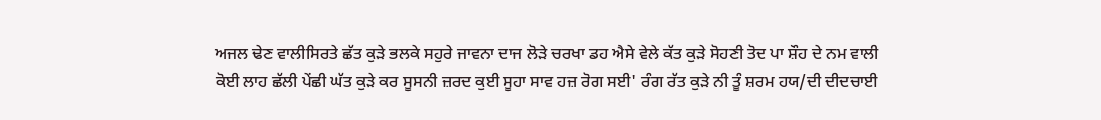ਅਜਲ ਢੇਣ ਵਾਲੀਸਿਰਤੇ ਛੱਤ ਕੁੜੇ ਭਲਕੇ ਸਹੁਰੇ ਜਾਵਨਾ ਦਾਜ ਲੋੜੇ ਚਰਖਾ ਡਹ ਐਸੇ ਵੇਲੇ ਕੱਤ ਕੁੜੇ ਸੋਹਣੀ ਤੋਦ ਪਾ ਸ਼ੌਹ ਦੇ ਨਮ ਵਾਲੀ ਕੋਈ ਲਾਹ ਛੱਲੀ ਪੇਂਛੀ ਘੱਤ ਕੁੜੇ ਕਰ ਸੂਸਨੀ ਜ਼ਰਦ ਕੁਈ ਸੂਹਾ ਸਾਵ ਹਜ਼ ਰੋਗ ਸਈ' ਰੰਗ ਰੱਤ ਕੁੜੇ ਨੀ ਤੂੰ ਸ਼ਰਮ ਹਯ/ਦੀ ਦੀਦਚਾਈ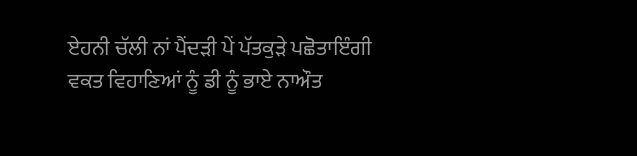ਏਹਨੀ ਚੱਲੀ ਨਾਂ ਪੈਂਦੜੀ ਪੇਂ ਪੱਤਕੁੜੇ ਪਛੋਤਾਇੰਗੀ ਵਕਤ ਵਿਹਾਣਿਆਂ ਨੂੰ ਡੀ ਨੂੰ ਭਾਏ ਨਾਔਤ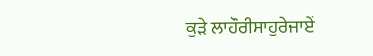ਕੁੜੇ ਲਾਹੌਰੀਸਾਹੁਰੇਜਾਏਂ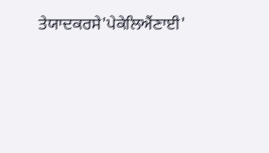ਤੇਯਾਦਕਰਸੇ'ਪੇਕੇਲਿਐਂਣਾਈ'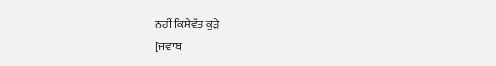ਨਹੀਂ ਕਿਸੇਵੱਤ ਕੁੜੇ
[ਜਵਾਬ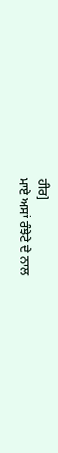ਹੀਰ]
ਮਾਏ ਅਸਾਂ ਰੰਝੇਟੇ ਦੇ ਨਾਲ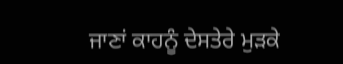ਜਾਣਾਂ ਕਾਹਨੂੰ ਦੇਸਤੇਰੇ ਮੁੜਕੇ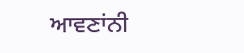ਆਵਣਾਂਨੀ